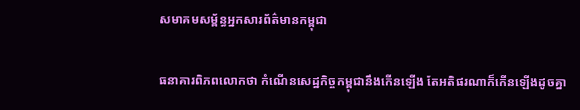សមាគមសម្ព័ន្ធអ្នកសារព័ត៌មានកម្ពុជា

ធនាគារពិភពលោកថា កំណើនសេដ្ឋកិច្ចកម្ពុជានឹងកើនឡើង តែអតិផរណាក៏កើនឡើងដូចគ្នា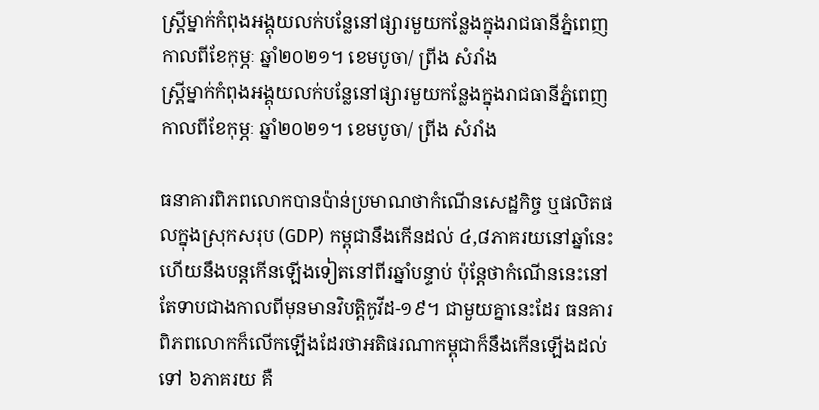ស្រ្តីម្នាក់កំពុងអង្គុយលក់បន្លែនៅផ្សារមួយកន្លែងក្នុងរាជធានីភ្នំពេញកាលពីខែកុម្ភៈ ឆ្នាំ២០២១។ ខេមបូចា/ ព្រីង សំរាំង
ស្រ្តីម្នាក់កំពុងអង្គុយលក់បន្លែនៅផ្សារមួយកន្លែងក្នុងរាជធានីភ្នំពេញកាលពីខែកុម្ភៈ ឆ្នាំ២០២១។ ខេមបូចា/ ព្រីង សំរាំង

ធនាគារពិភពលោកបានប៉ាន់ប្រមាណថាកំណើនសេដ្ឋកិច្ច ឬផលិតផលក្នុងស្រុកសរុប (GDP) កម្ពុជានឹងកើនដល់ ៤,៨ភាគរយនៅឆ្នាំនេះ ហើយនឹងបន្តកើនឡើងទៀតនៅពីរឆ្នាំបន្ទាប់ ប៉ុន្តែថាកំណើននេះនៅតែទាបជាងកាលពីមុនមានវិបត្តិកូវីដ-១៩។ ជាមួយគ្នានេះដែរ ធនគារពិភពលោកក៏លើកឡើងដែរថាអតិផរណាកម្ពុជាក៏នឹងកើនឡើងដល់ទៅ ៦ភាគរយ គឺ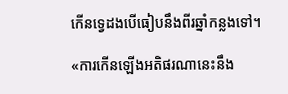កើនទ្វេដងបើធៀបនឹងពីរឆ្នាំកន្លងទៅ។

«ការកើនឡើងអតិផរណានេះនឹង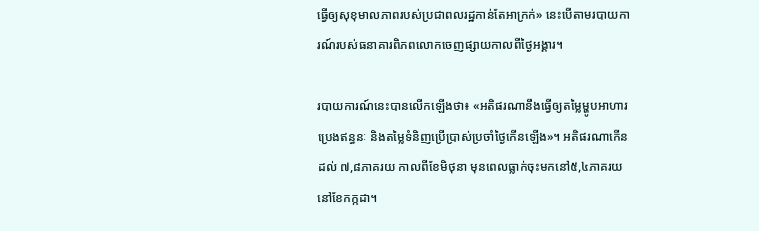ធ្វើឲ្យសុខុមាលភាពរបស់ប្រជាពលរដ្ឋកាន់តែអាក្រក់» នេះបើតាមរបាយការណ៍របស់ធនាគារពិភពលោកចេញផ្សាយកាលពីថ្ងៃអង្គារ។

របាយការណ៍នេះបានលើកឡើងថា៖ «អតិផរណានឹងធ្វើឲ្យតម្លៃម្ហូបអាហារ ប្រេងឥន្ធនៈ និងតម្លៃទំនិញប្រើប្រាស់ប្រចាំថ្ងៃកើនឡើង»។ អតិផរណាកើនដល់ ៧,៨ភាគរយ កាលពីខែមិថុនា មុនពេលធ្លាក់ចុះមកនៅ៥,៤ភាគរយនៅខែកក្កដា។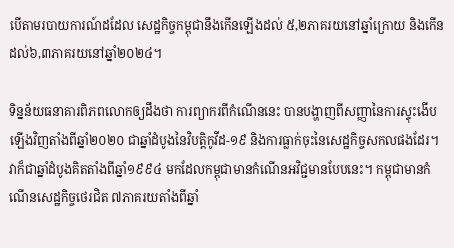បើតាមរបាយការណ៍ដដែល សេដ្ឋកិច្ចកម្ពុជានឹងកើនឡើងដល់ ៥,២ភាគរយនៅឆ្នាំក្រោយ និងកើនដល់៦,៣ភាគរយនៅឆ្នាំ២០២៤។

ទិន្នន័យធនាគារពិភពលោកឲ្យដឹងថា ការព្យាករពីកំណើននេះ បានបង្ហាញពីសញ្ញានៃការស្ទុះងើបឡើងវិញតាំងពីឆ្នាំ២០២០ ជាឆ្នាំដំបូងនៃវិបត្តិកូវីដ-១៩ និងការធ្លាក់ចុះនៃសេដ្ឋកិច្ចសកលផងដែរ។ វាក៏ជាឆ្នាំដំបូងគិតតាំងពីឆ្នាំ១៩៩៤ មកដែលកម្ពុជាមានកំណើនអវិជ្ជមានបែបនេះ។ កម្ពុជាមានកំណើនសេដ្ឋកិច្ចថេរជិត ៧ភាគរយតាំងពីឆ្នាំ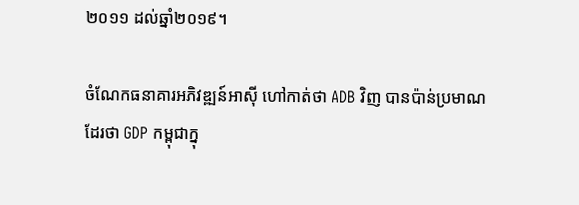២០១១ ដល់ឆ្នាំ២០១៩។

ចំណែកធនាគារអភិវឌ្ឍន៍អាស៊ី ហៅកាត់ថា ADB វិញ បានប៉ាន់ប្រមាណដែរថា GDP កម្ពុជាក្នុ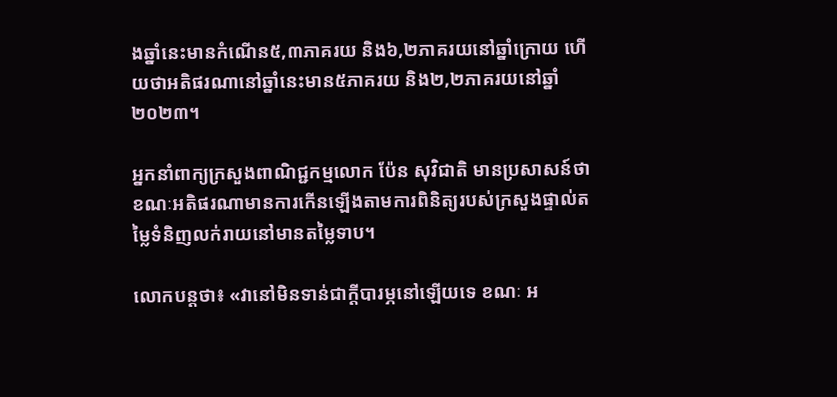ងឆ្នាំនេះមានកំណើន៥,៣ភាគរយ និង៦,២ភាគរយនៅឆ្នាំក្រោយ ហើយថាអតិផរណានៅឆ្នាំនេះមាន៥ភាគរយ និង២,២ភាគរយនៅឆ្នាំ២០២៣។

អ្នកនាំពាក្យក្រសួងពាណិជ្ជកម្មលោក ប៉ែន សុវិជាតិ មានប្រសាសន៍ថា ខណៈអតិផរណាមានការកើនឡើងតាមការពិនិត្យរបស់ក្រសួងផ្ទាល់តម្លៃទំនិញលក់រាយនៅមានតម្លៃទាប។

លោកបន្តថា៖ «វានៅមិនទាន់ជាក្តីបារម្ភនៅឡើយទេ ខណៈ អ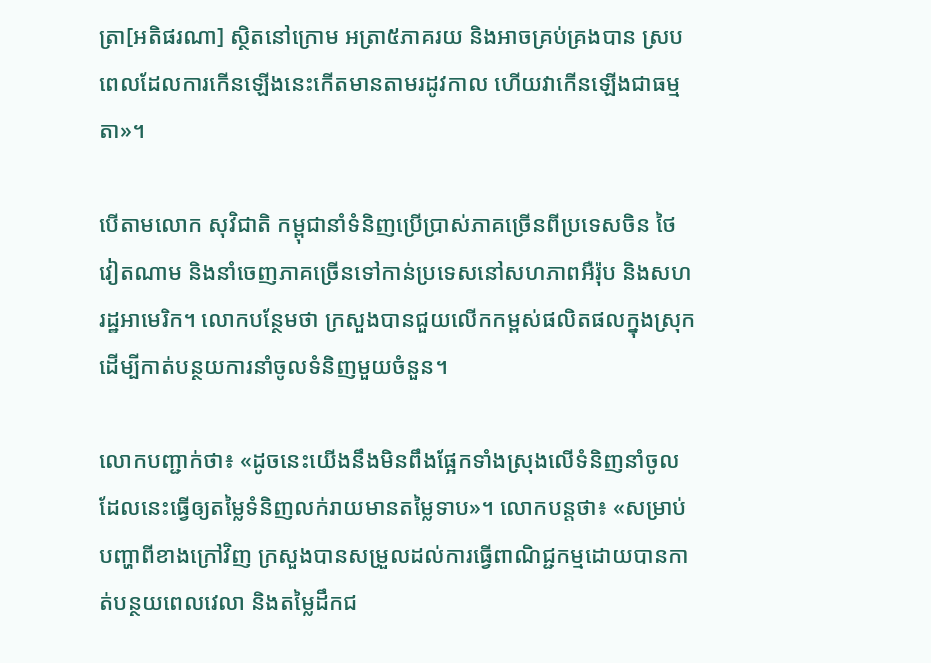ត្រា[អតិផរណា] ស្ថិតនៅក្រោម អត្រា៥ភាគរយ និងអាចគ្រប់គ្រងបាន ស្របពេលដែលការកើនឡើងនេះកើតមានតាមរដូវកាល ហើយវាកើនឡើងជាធម្មតា»។

បើតាមលោក សុវិជាតិ កម្ពុជានាំទំនិញប្រើប្រាស់ភាគច្រើនពីប្រទេសចិន ថៃ វៀតណាម និងនាំចេញភាគច្រើនទៅកាន់ប្រទេសនៅសហភាពអឺរ៉ុប និងសហរដ្ឋអាមេរិក។ លោកបន្ថែមថា ក្រសួងបានជួយលើកកម្ពស់ផលិតផលក្នុងស្រុក ដើម្បីកាត់បន្ថយការនាំចូលទំនិញមួយចំនួន។

លោកបញ្ជាក់ថា៖ «ដូចនេះយើងនឹងមិនពឹងផ្អែកទាំងស្រុងលើទំនិញនាំចូល ដែលនេះធ្វើឲ្យតម្លៃទំនិញលក់រាយមានតម្លៃទាប»។ លោកបន្តថា៖ «សម្រាប់បញ្ហាពីខាងក្រៅវិញ ក្រសួងបានសម្រួលដល់ការធ្វើពាណិជ្ជកម្មដោយបានកាត់បន្ថយពេលវេលា និងតម្លៃដឹកជ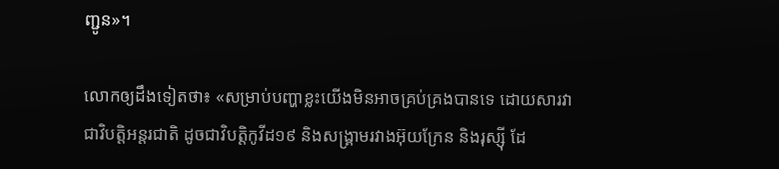ញ្ជូន»។

លោកឲ្យដឹងទៀតថា៖ «សម្រាប់បញ្ហាខ្លះយើងមិនអាចគ្រប់គ្រងបានទេ ដោយសារវាជាវិបត្តិអន្តរជាតិ ដូចជាវិបត្តិកូវីដ១៩ និងសង្គ្រាមរវាងអ៊ុយក្រែន និងរុស្ស៊ី ដែ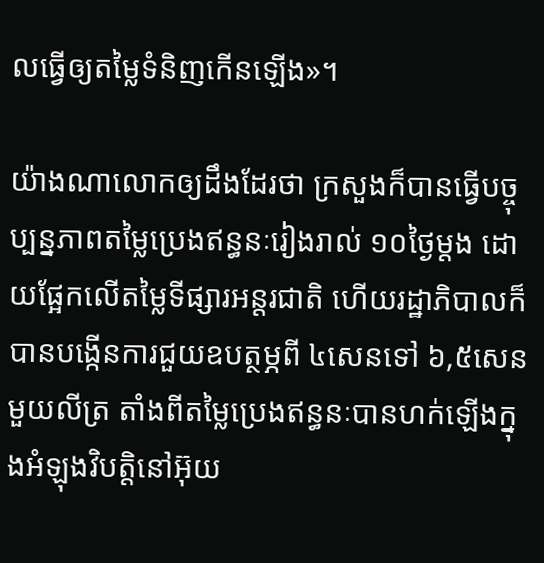លធ្វើឲ្យតម្លៃទំនិញកើនឡើង»។

យ៉ាងណាលោកឲ្យដឹងដែរថា ក្រសួងក៏បានធ្វើបច្ចុប្បន្នភាពតម្លៃប្រេងឥន្ធនៈរៀងរាល់ ១០ថ្ងៃម្ដង ដោយផ្អែកលើតម្លៃទីផ្សារអន្តរជាតិ ហើយរដ្ឋាភិបាលក៏បានបង្កើនការជួយឧបត្ថម្ភពី ៤សេនទៅ ៦,៥សេនមួយលីត្រ តាំងពីតម្លៃប្រេងឥន្ធនៈបានហក់ឡើងក្នុងអំឡុងវិបត្តិនៅអ៊ុយ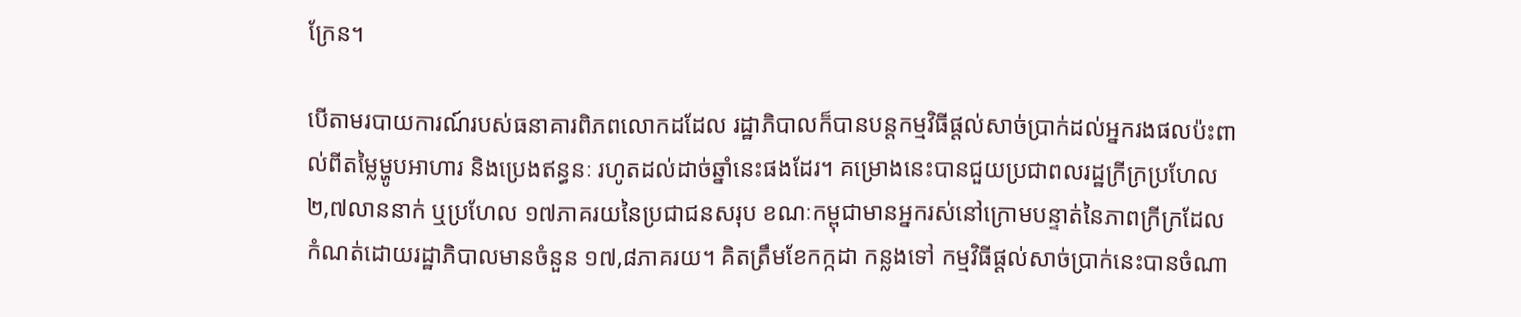ក្រែន។

បើតាមរបាយការណ៍របស់ធនាគារពិភពលោកដដែល រដ្ឋាភិបាលក៏បានបន្តកម្មវិធីផ្ដល់សាច់ប្រាក់ដល់អ្នករងផលប៉ះពាល់ពីតម្លៃម្ហូបអាហារ និងប្រេងឥន្ធនៈ រហូតដល់ដាច់ឆ្នាំនេះផងដែរ។ គម្រោងនេះបានជួយប្រជាពលរដ្ឋក្រីក្រប្រហែល ២,៧លាននាក់ ឬប្រហែល ១៧ភាគរយនៃប្រជាជនសរុប ខណៈកម្ពុជាមានអ្នករស់នៅក្រោមបន្ទាត់នៃភាពក្រីក្រដែលកំណត់ដោយរដ្ឋាភិបាលមានចំនួន ១៧,៨ភាគរយ។ គិតត្រឹមខែកក្កដា កន្លងទៅ កម្មវិធីផ្ដល់សាច់ប្រាក់នេះបានចំណា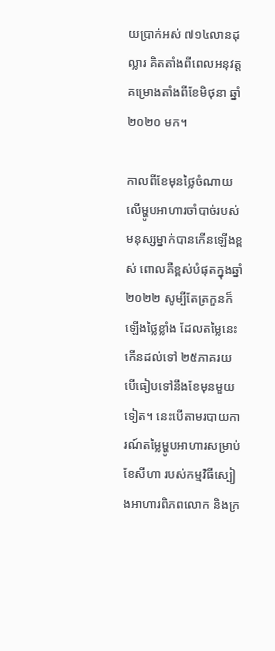យប្រាក់អស់ ៧១៤លានដុល្លារ គិតតាំងពីពេលអនុវត្តគម្រោងតាំងពីខែមិថុនា ឆ្នាំ២០២០ មក។

កាលពីខែមុនថ្លៃចំណាយលើម្ហូបអាហារចាំបាច់របស់មនុស្សម្នាក់បានកើនឡើងខ្ពស់ ពោលគឺខ្ពស់បំផុតក្នុងឆ្នាំ២០២២ សូម្បីតែត្រកួនក៏ឡើងថ្លៃខ្លាំង ដែលតម្លៃនេះកើនដល់ទៅ ២៥ភាគរយ បើធៀបទៅនឹងខែមុនមួយទៀត។ នេះបើតាមរបាយការណ៍តម្លៃម្ហូបអាហារសម្រាប់ខែសីហា របស់កម្មវិធីស្បៀងអាហារពិភពលោក និងក្រ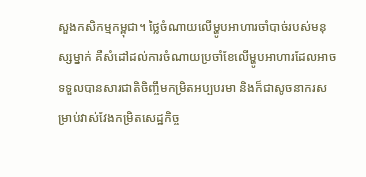សួងកសិកម្មកម្ពុជា។ ថ្លៃចំណាយលើម្ហូបអាហារចាំបាច់របស់មនុស្សម្នាក់ គឺសំដៅដល់ការចំណាយប្រចាំខែលើម្ហូបអាហារដែលអាចទទួលបានសារជាតិចិញ្ចឹមកម្រិតអប្បបរមា និងក៏ជាសូចនាករសម្រាប់វាស់វែងកម្រិតសេដ្ឋកិច្ច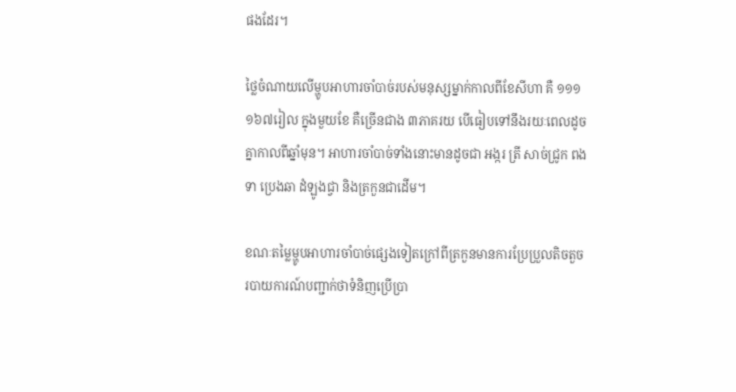ផងដែរ។

ថ្លៃចំណាយលើម្ហូបអាហារចាំបាច់របស់មនុស្សម្នាក់កាលពីខែសីហា គឺ ១១១ ១៦៧រៀល ក្នុងមួយខែ គឺច្រើនជាង ៣ភាគរយ បើធៀបទៅនឹងរយៈពេលដូចគ្នាកាលពីឆ្នាំមុន។ អាហារចាំបាច់ទាំងនោះមានដូចជា អង្ករ ត្រី សាច់ជ្រូក ពងទា ប្រេងឆា ដំឡូងជ្វា និងត្រកួនជាដើម។

ខណៈតម្លៃម្ហូបអាហារចាំបាច់ផ្សេងទៀតក្រៅពីត្រកួនមានការប្រែប្រួលតិចតួច របាយការណ៍បញ្ជាក់ថាទំនិញប្រើប្រា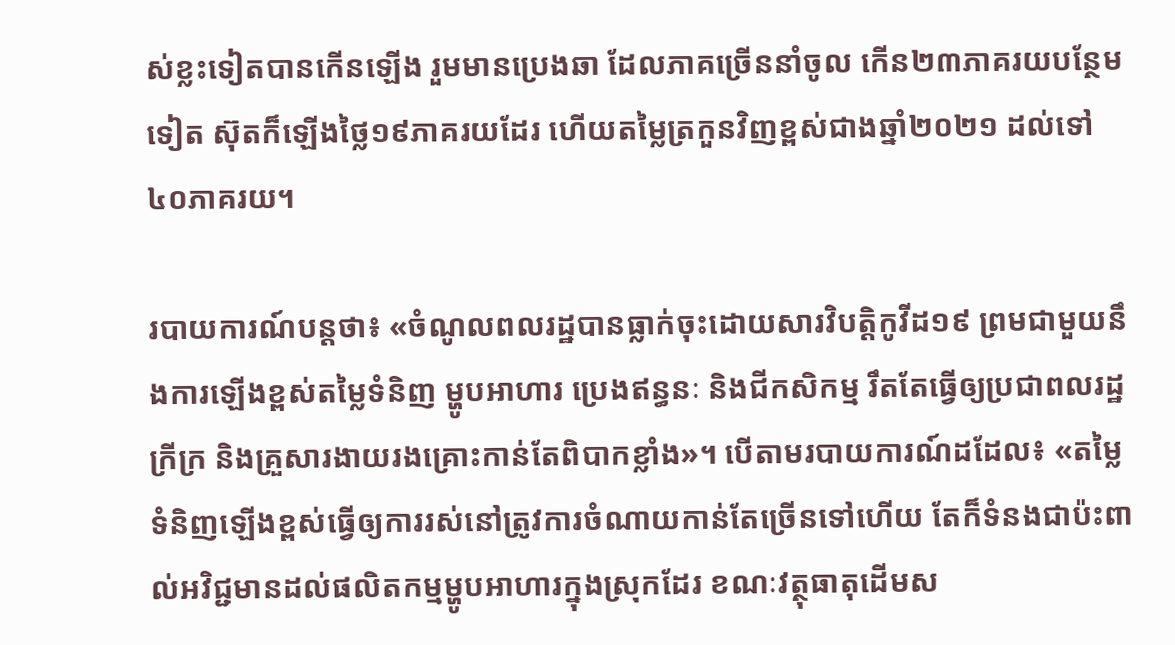ស់ខ្លះទៀតបានកើនឡើង រួមមានប្រេងឆា ដែលភាគច្រើននាំចូល កើន២៣ភាគរយបន្ថែមទៀត ស៊ុតក៏ឡើងថ្លៃ១៩ភាគរយដែរ ហើយតម្លៃត្រកួនវិញខ្ពស់ជាងឆ្នាំ២០២១ ដល់ទៅ៤០ភាគរយ។

របាយការណ៍បន្តថា៖ «ចំណូលពលរដ្ឋបានធ្លាក់ចុះដោយសារវិបត្តិកូវីដ១៩ ព្រមជាមួយនឹងការឡើងខ្ពស់តម្លៃទំនិញ ម្ហូបអាហារ ប្រេងឥន្ធនៈ និងជីកសិកម្ម រឹតតែធ្វើឲ្យប្រជាពលរដ្ឋក្រីក្រ និងគ្រួសារងាយរងគ្រោះកាន់តែពិបាកខ្លាំង»។ បើតាមរបាយការណ៍ដដែល៖ «តម្លៃទំនិញឡើងខ្ពស់ធ្វើឲ្យការរស់នៅត្រូវការចំណាយកាន់តែច្រើនទៅហើយ តែក៏ទំនងជាប៉ះពាល់អវិជ្ជមានដល់ផលិតកម្មម្ហូបអាហារក្នុងស្រុកដែរ ខណៈវត្ថុធាតុដើមស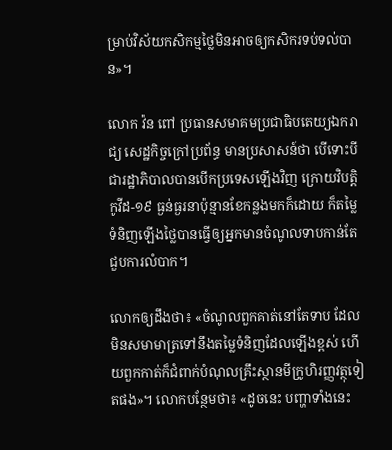ម្រាប់វិស័យកសិកម្មថ្លៃមិនអាចឲ្យកសិករទប់ទល់បាន»។

លោក វ៉ន ពៅ ប្រធានសមាគមប្រជាធិបតេយ្យឯករាជ្យ សេដ្ឋកិច្ចក្រៅប្រព័ន្ធ មានប្រសាសន៍ថា បើទោះបីជារដ្ឋាភិបាលបានបើកប្រទេសឡើងវិញ ក្រោយវិបត្តិកូវីដ-១៩ ធ្ងន់ធ្ងរនាប៉ុន្មានខែកន្លងមកក៏ដោយ ក៏តម្លៃទំនិញឡើងថ្លៃបានធ្វើឲ្យអ្នកមានចំណូលទាបកាន់តែជួបការលំបាក។

លោកឲ្យដឹងថា៖ «ចំណូលពួកគាត់នៅតែទាប ដែលមិនសមាមាត្រទៅនឹងតម្លៃទំនិញដែលឡើងខ្ពស់ ហើយពួកកាត់ក៏ជំពាក់បំណុលគ្រឹះស្ថានមីក្រូហិរញ្ញវត្ថុទៀតផង»។ លោកបន្ថែមថា៖ «ដូចនេះ បញ្ហាទាំងនេះ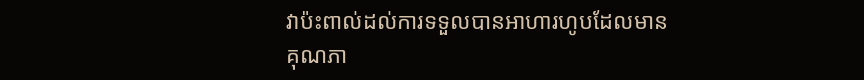វាប៉ះពាល់ដល់ការទទួលបានអាហារហូបដែលមានគុណភា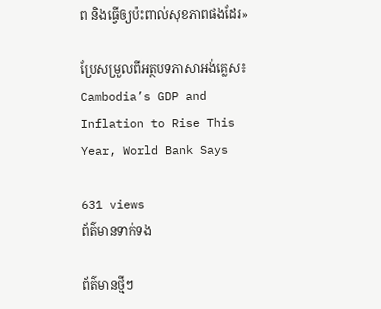ព និងធ្វើឲ្យប៉ះពាល់សុខភាពផងដែរ»

ប្រែសម្រួលពីអត្ថបទភាសាអង់គ្លេស៖ Cambodia’s GDP and Inflation to Rise This Year, World Bank Says

631 views
ព័ត៌មានទាក់ទង

ព័ត៌មានថ្មីៗ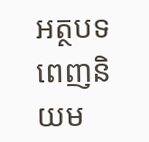អត្ថបទពេញនិយម